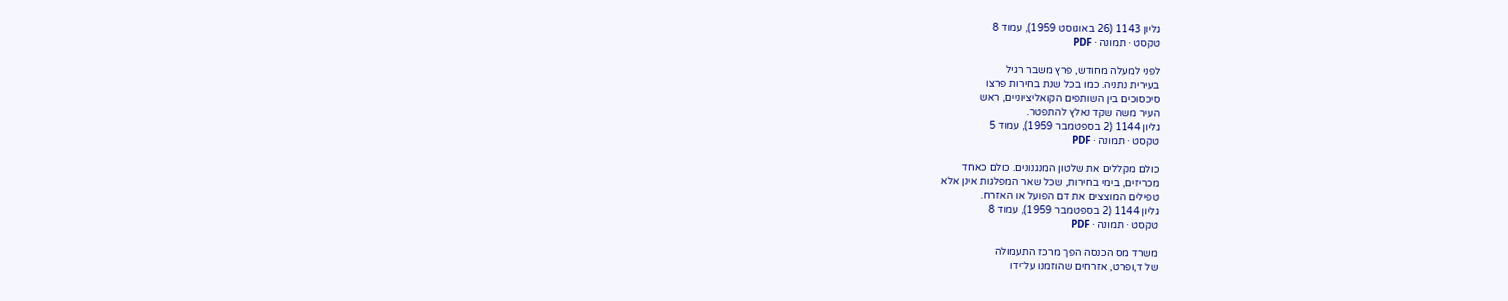גליון 1143 (26 באוגוסט 1959), עמוד 8
טקסט · תמונה · PDF

לפני למעלה מחודש, פרץ משבר רגיל
בעירית נתניה. כמו בכל שנת בחירות פרצו
סיכסוכים בין השותפים הקואליציוניים, ראש
העיר משה שקד נאלץ להתפטר.
גליון 1144 (2 בספטמבר 1959), עמוד 5
טקסט · תמונה · PDF

כולם מקללים את שלטון המנגנונים. כולם כאחד
מכריזים, בימי בחירות, שכל שאר המפלגות אינן אלא
טפילים המוצצים את דם הפועל או האזרח.
גליון 1144 (2 בספטמבר 1959), עמוד 8
טקסט · תמונה · PDF

משרד מס הכנסה הפך מרכז התעמולה
של ד,ופרט, אזרחים שהוזמנו על־ידו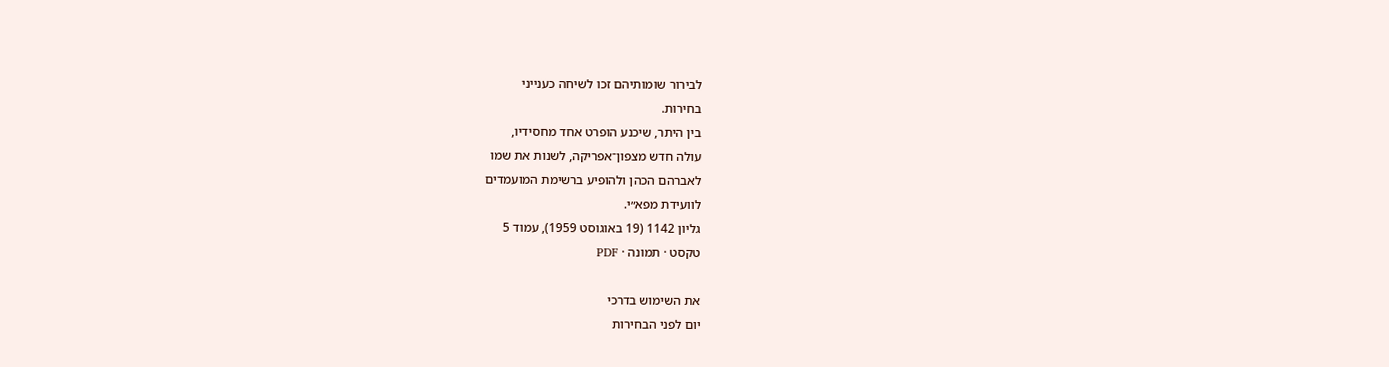לבירור שומותיהם זכו לשיחה כענייני
בחירות.
בין היתר, שיכנע הופרט אחד מחסידיו,
עולה חדש מצפון־אפריקה, לשנות את שמו
לאברהם הכהן ולהופיע ברשימת המועמדים
לוועידת מפא״י.
גליון 1142 (19 באוגוסט 1959), עמוד 5
טקסט · תמונה · PDF

את השימוש בדרכי
יום לפני הבחירות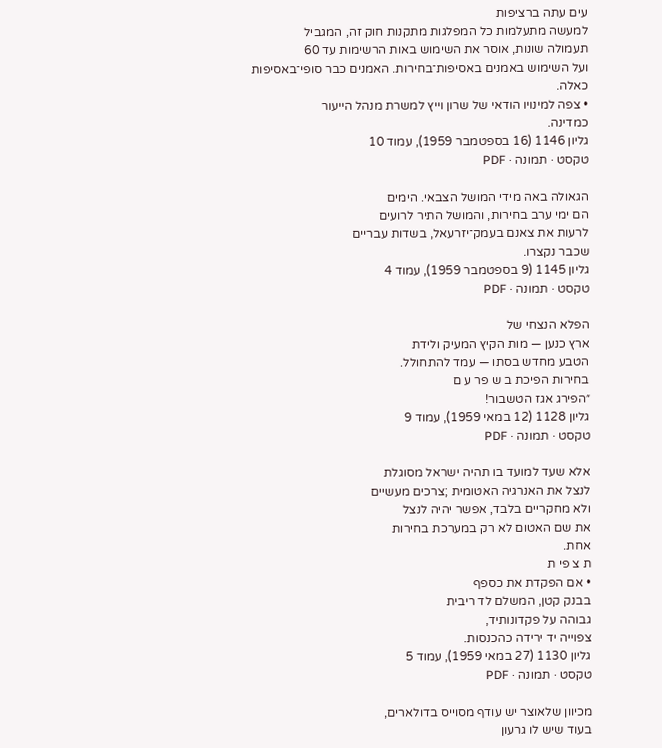עים עתה ברציפות
למעשה מתעלמות כל המפלגות מתקנות חוק זה, המגביל
תעמולה שונות, אוסר את השימוש באות הרשימות עד 60
ועל השימוש באמנים באסיפות־בחירות. האמנים כבר סופי־באסיפות
כאלה.
• צפה למינויו הודאי של שרון וייץ למשרת מנהל הייעור
כמדינה.
גליון 1146 (16 בספטמבר 1959), עמוד 10
טקסט · תמונה · PDF

הגאולה באה מידי המושל הצבאי. הימים
הם ימי ערב בחירות, והמושל התיר לרועים
לרעות את צאנם בעמק־יזרעאל, בשדות עבריים
שכבר נקצרו.
גליון 1145 (9 בספטמבר 1959), עמוד 4
טקסט · תמונה · PDF

הפלא הנצחי של
ארץ כנען — מות הקיץ המעיק ולידת
הטבע מחדש בסתו — עמד להתחולל.
בחירות הפיכת ב ש פר ע ם
״הפירג אגז הטשבור!
גליון 1128 (12 במאי 1959), עמוד 9
טקסט · תמונה · PDF

אלא שעד למועד בו תהיה ישראל מסוגלת
לנצל את האנרגיה האטומית ;צרכים מעשיים
ולא מחקריים בלבד, אפשר יהיה לנצל
את שם האטום לא רק במערכת בחירות
אחת.
ת צ פי ת
• אם הפקדת את כספף
בבנק קטן, המשלם לד ריבית
גבוהה על פקדונותיד,
צפוייה יד ירידה כהכנסות.
גליון 1130 (27 במאי 1959), עמוד 5
טקסט · תמונה · PDF

מכיוון שלאוצר יש עודף מסוייס בדולארים,
בעוד שיש לו גרעון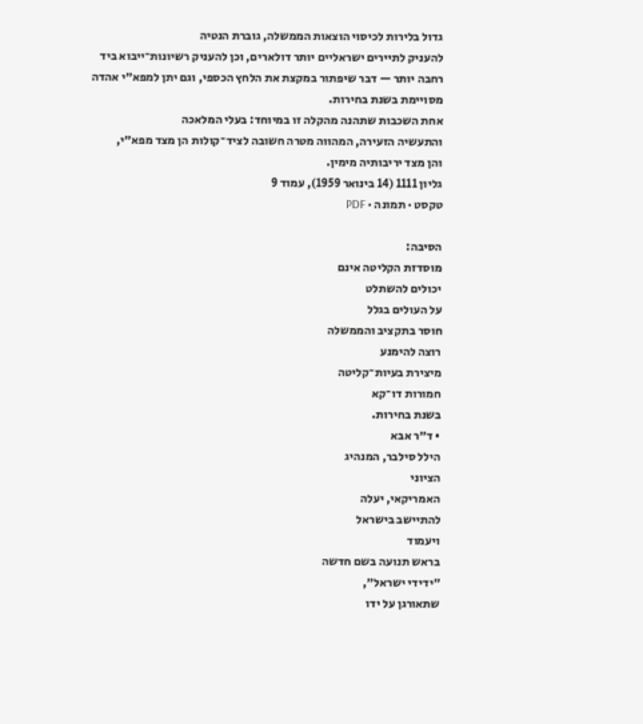גדול בלירות לכיסוי הוצאות הממשלה, גוברת הנטיה
להעניק לתיירים ישראליים יותר דולארים, וכן להעניק רשיונות־ייבוא ביד
רחבה יותר — דבר שיפתור במקצת את הלחץ הכספי, וגם יתן למפא״י אהדה
מסויימת בשנת בחירות.
אחת השכבות שתהנה מהקלה זו במיוחד: בעלי המלאכה
והתעשיה הזעירה, המהווה מטרה חשובה לציד־קולות הן מצד מפא״י,
והן מצד יריבותיה מימין.
גליון 1111 (14 בינואר 1959), עמוד 9
טקסט · תמונה · PDF

הסיבה:
מוסדזת הקליטה אינם
יכולים להשתלט
על העולים בגלל
חוסר בתקציב והממשלה
רוצה להימנע
מיצירת בעיות־קליטה
חמורות דו־קא
בשנת בחירות.
• ד״ר אבא
הילל סילבר, המנהיג
הציוני
האמריקאי, יעלה
להתיישב בישראל
ויעמוד
בראש תנועה בשם חדשה
״ידידי ישראל״,
שתאורגן על ידו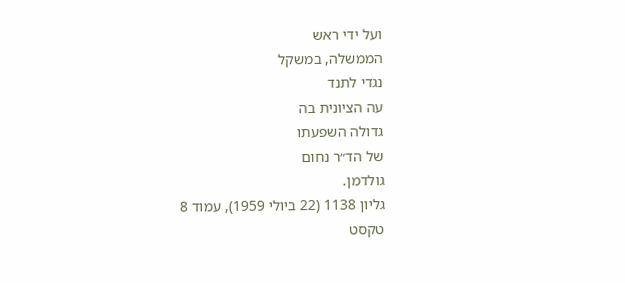ועל ידי ראש
הממשלה, במשקל
נגדי לתנד
עה הציונית בה
גדולה השפעתו
של הד״ר נחום
גולדמן.
גליון 1138 (22 ביולי 1959), עמוד 8
טקסט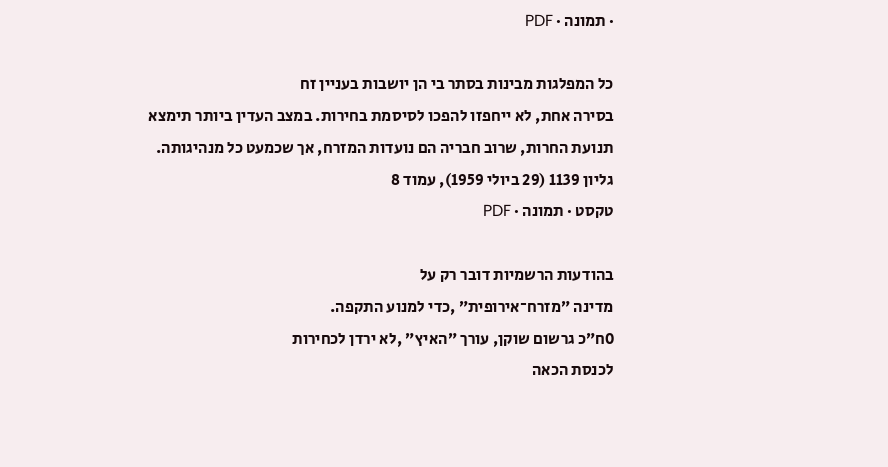· תמונה · PDF

כל המפלגות מבינות בסתר בי הן יושבות בעניין זח
בסירה אחת, לא ייחפזו להפכו לסיסמת בחירות. במצב העדין ביותר תימצא
תנועת החרות, שרוב חבריה הם נועדות המזרח, אך שכמעט כל מנהיגותה.
גליון 1139 (29 ביולי 1959), עמוד 8
טקסט · תמונה · PDF

בהודעות הרשמיות דובר רק על
מדינה ״מזרח־אירופית״ ,כדי למנוע התקפה.
0ח״כ גרשום שוקן, עורך ״האיץ״ ,לא ירדן לכחירות
לכנסת הכאה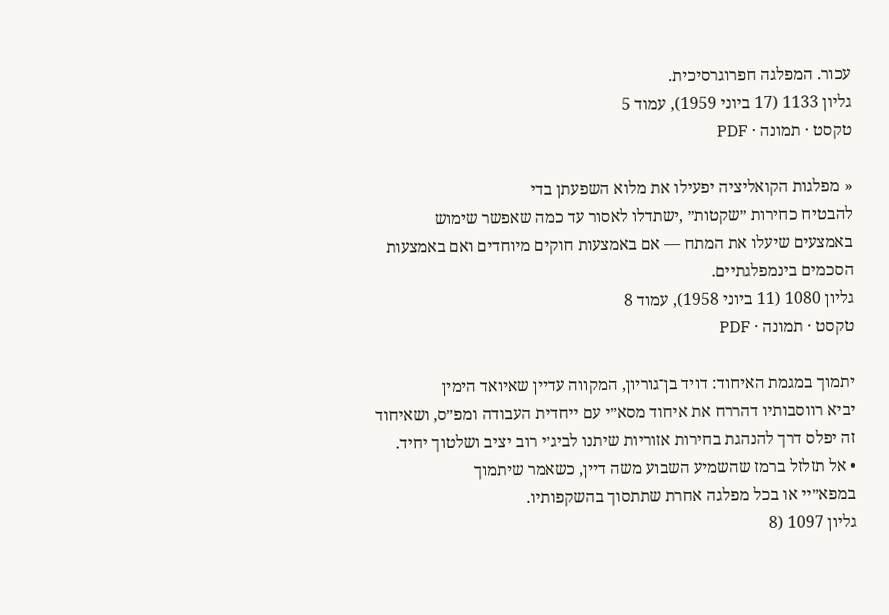עכור. המפלגה חפרוגרסיכית.
גליון 1133 (17 ביוני 1959), עמוד 5
טקסט · תמונה · PDF

« מפלגות הקואליציה יפעילו את מלוא השפעתן בדי
להבטיח כחירות ״שקטות״ ,ישתדלו לאסור עד כמה שאפשר שימוש
באמצעים שיעלו את המתח — אם באמצעות חוקים מיוחדים ואם באמצעות
הסכמים בינמפלגתיים.
גליון 1080 (11 ביוני 1958), עמוד 8
טקסט · תמונה · PDF

יתמוך במגמת האיחוד: דויד בן־גוריון, המקווה עדיין שאיואד הימין
יביא רווסבותיו דהררח את איחוד מסא״י עם ייחדית העבודה ומפ״ס, ושאיחוד
זה יפלס דרך להנהגת בחירות אזוריות שיתנו לביג׳י רוב יציב ושלטוך יחיד.
• אל תזלזל ברמז שהשמיע השבוע משה דיין, כשאמר שיתמוך
במפא״יי או בכל מפלגה אחרת שתתסוך בהשקפותיו.
גליון 1097 (8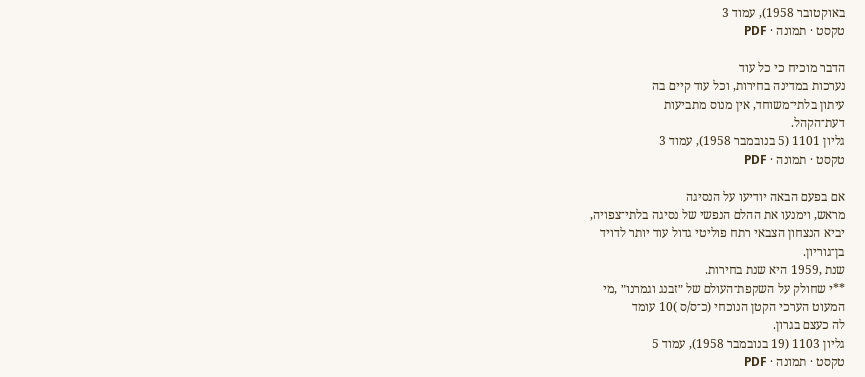באוקטובר 1958), עמוד 3
טקסט · תמונה · PDF

הדבר מוכיח כי כל עוד
נערכות במדינה בחירות, וכל עוד קיים בה
עיתון בלתי־משוחד, אין מנוס מתביעות
דעת־הקהל.
גליון 1101 (5 בנובמבר 1958), עמוד 3
טקסט · תמונה · PDF

אם בפעם הבאה יודיעו על הנסיגה
מראש, וימנעו את ההלם הנפשי של נסיגה בלתי־צפויה,
יביא הנצחון הצבאי רתח פוליטי גדול עוד יותר לדויד
בן־גוריון.
שנת ,1959 היא שנת בחירות.
**י שחולק על השקפת־העולם של ״זבנג וגמרנו״ ,מי
המעוט הערכי הקטן הנוכחי (כ־ס/ס )10 עומד
לה כעצם בגרון.
גליון 1103 (19 בנובמבר 1958), עמוד 5
טקסט · תמונה · PDF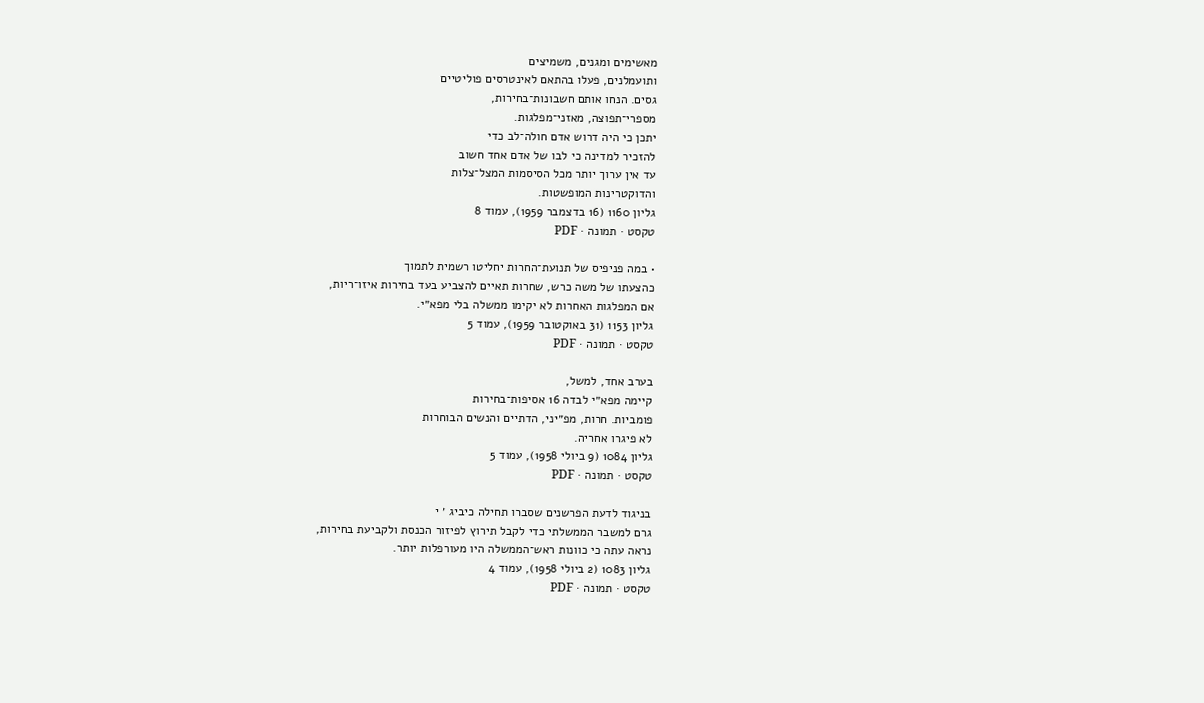מאשימים ומגנים, משמיצים
ותועמלנים, פעלו בהתאם לאינטרסים פוליטיים
גסים. הנחו אותם חשבונות־בחירות,
מספרי־תפוצה, מאזני־מפלגות.
יתכן כי היה דרוש אדם חולה־לב כדי
להזכיר למדינה כי לבו של אדם אחד חשוב
עד אין ערוך יותר מכל הסיסמות המצל־צלות
והדוקטרינות המופשטות.
גליון 1160 (16 בדצמבר 1959), עמוד 8
טקסט · תמונה · PDF

• במה פניפיס של תנועת־החרות יחליטו רשמית לתמוך
כהצעתו של משה כרש, שחרות תאיים להצביע בעד בחירות איזו־ריות,
אם המפלגות האחרות לא יקימו ממשלה בלי מפא״י.
גליון 1153 (31 באוקטובר 1959), עמוד 5
טקסט · תמונה · PDF

בערב אחד, למשל,
קיימה מפא״י לבדה 16 אסיפות־בחירות
פומביות. חרות, מפ״יני, הדתיים והנשים הבוחרות
לא פיגרו אחריה.
גליון 1084 (9 ביולי 1958), עמוד 5
טקסט · תמונה · PDF

בניגוד לדעת הפרשנים שסברו תחילה כיביג ׳ י
גרם למשבר הממשלתי כדי לקבל תירוץ לפיזור הכנסת ולקביעת בחירות,
נראה עתה כי כוונות ראש־הממשלה היו מעורפלות יותר.
גליון 1083 (2 ביולי 1958), עמוד 4
טקסט · תמונה · PDF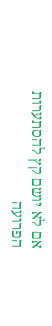אם לא יושם קץ להסתערות הפרועה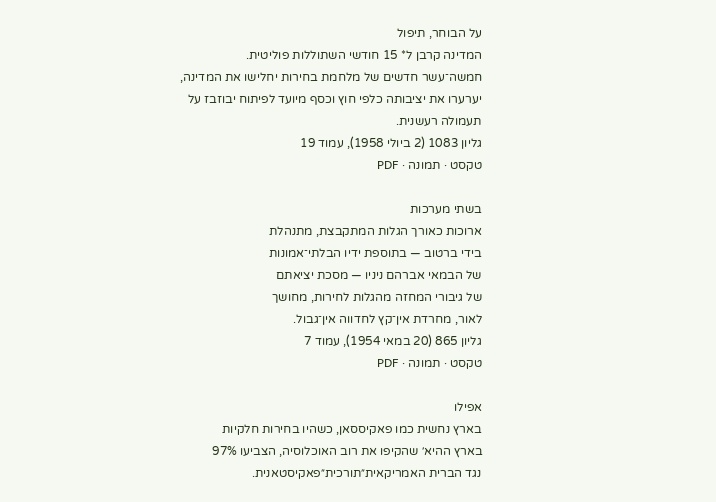על הבוחר, תיפול
המדינה קרבן ל* 15 חודשי השתוללות פוליטית.
חמשה־עשר חדשים של מלחמת בחירות יחלישו את המדינה,
יערערו את יציבותה כלפי חוץ וכסף מיועד לפיתוח יבוזבז על
תעמולה רעשנית.
גליון 1083 (2 ביולי 1958), עמוד 19
טקסט · תמונה · PDF

בשתי מערכות
ארוכות כאורך הגלות המתקבצת, מתנהלת
בידי ברטוב — בתוספת ידיו הבלתי־אמונות
של הבמאי אברהם ניניו — מסכת יציאתם
של גיבורי המחזה מהגלות לחירות, מחושך
לאור, מחרדת אין־קץ לחדווה אין־גבול.
גליון 865 (20 במאי 1954), עמוד 7
טקסט · תמונה · PDF

אפילו
בארץ נחשית כמו פאקיססאן, כשהיו בחירות חלקיות
בארץ ההיא׳ שהקיפו את רוב האוכלוסיה, הצביעו 97%
נגד הברית האמריקאית״תורכית״פאקיסטאנית.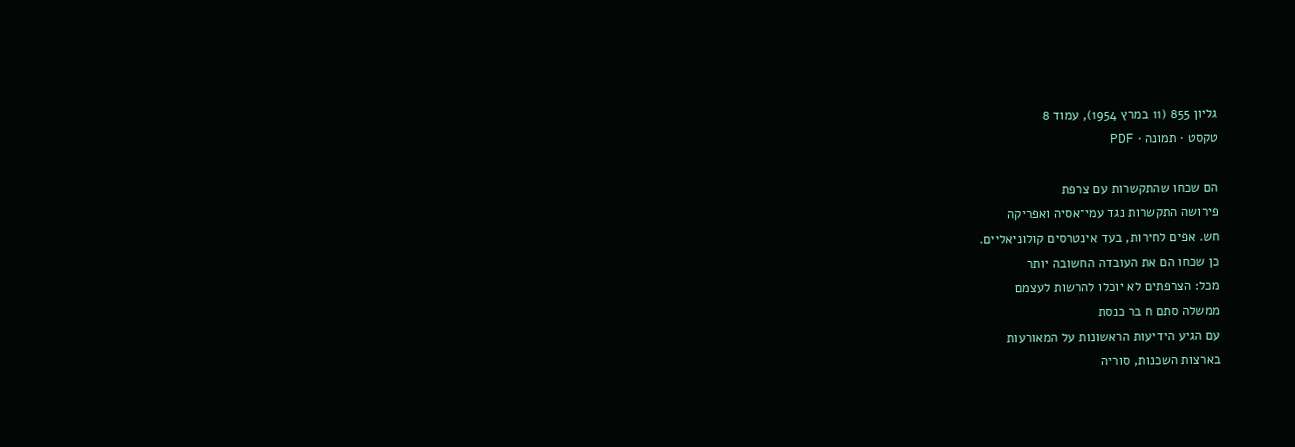גליון 855 (11 במרץ 1954), עמוד 8
טקסט · תמונה · PDF

הם שכחו שהתקשרות עם צרפת
פירושה התקשרות נגד עמי־אסיה ואפריקה
חש. אפים לחירות, בעד אינטרסים קולוניאליים.
כן שכחו הם את העובדה החשובה יותר
מכל: הצרפתים לא יוכלו להרשות לעצמם
ממשלה סתם ח בר כנסת
עם הגיע הידיעות הראשונות על המאורעות
בארצות השכנות, סוריה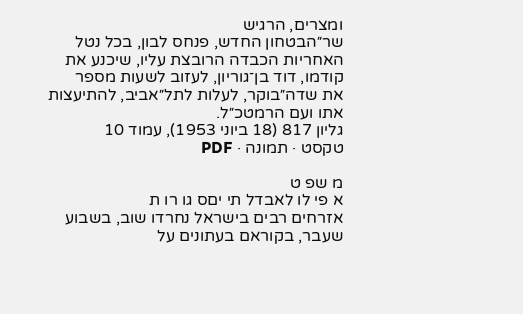ומצרים, הרגיש
שר״הבטחון החדש, פנחס לבון, בכל נטל
האחריות הכבדה הרובצת עליו, שיכנע את
קודמו, דוד בן־גוריון, לעזוב לשעות מספר
את שדה״בוקר, לעלות לתל״אביב, להתיעצות
אתו ועם הרמטכ״ל.
גליון 817 (18 ביוני 1953), עמוד 10
טקסט · תמונה · PDF

מ שפ ט
א פי לו לאבדל תי יםס גו רו ת
אזרחים רבים בישראל נחרדו שוב, בשבוע
שעבר, בקוראם בעתונים על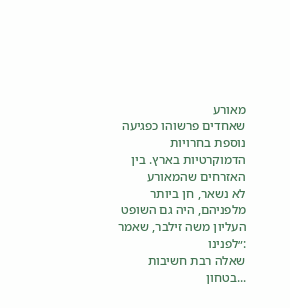מאורע
שאחדים פרשוהו כפגיעה נוספת בחרויות
הדמוקרטיות בארץ. בין האזרחים שהמאורע
לא נשאר, חן ביותר מלפניהם, היה גם השופט
העליון משה זילבר, שאמר :״לפנינו
שאלה רבת חשיבות ...בטחון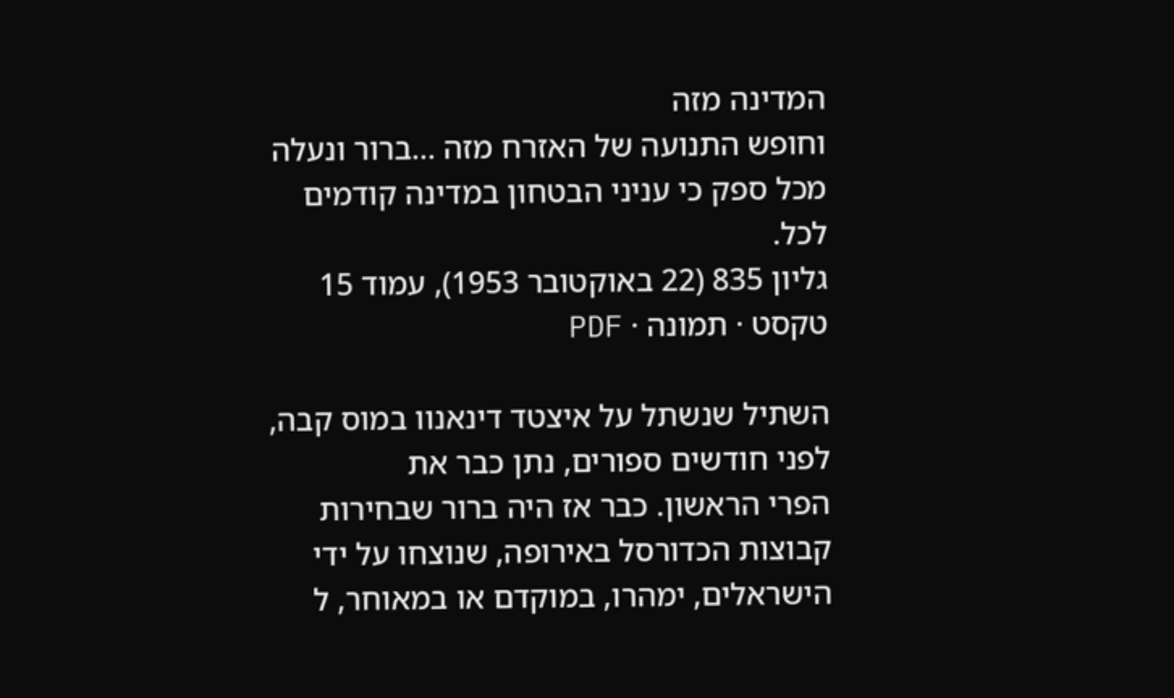המדינה מזה
וחופש התנועה של האזרח מזה ...ברור ונעלה
מכל ספק כי עניני הבטחון במדינה קודמים
לכל.
גליון 835 (22 באוקטובר 1953), עמוד 15
טקסט · תמונה · PDF

השתיל שנשתל על איצטד דינאנוו במוס קבה,
לפני חודשים ספורים, נתן כבר את
הפרי הראשון. כבר אז היה ברור שבחירות
קבוצות הכדורסל באירופה, שנוצחו על ידי
הישראלים, ימהרו, במוקדם או במאוחר, ל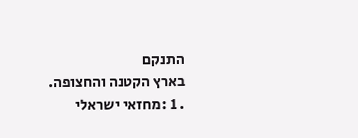התנקם
בארץ הקטנה והחצופה.
. 1 :מחזאי ישראלי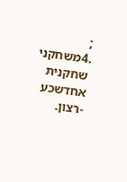; .4משחקני
שחקנית
אחדשכע -רצון.